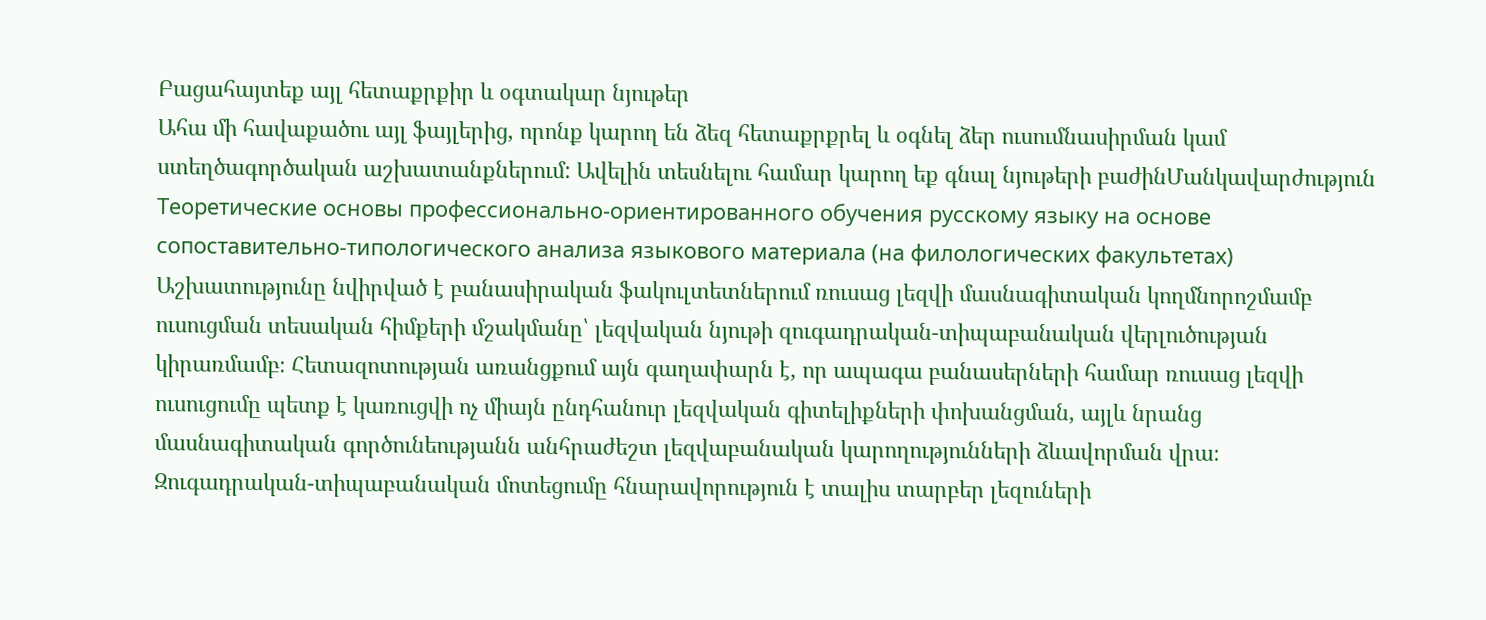Բացահայտեք այլ հետաքրքիր և օգտակար նյութեր
Ահա մի հավաքածու այլ ֆայլերից, որոնք կարող են ձեզ հետաքրքրել և օգնել ձեր ուսումնասիրման կամ ստեղծագործական աշխատանքներում: Ավելին տեսնելու համար կարող եք գնալ նյութերի բաժինՄանկավարժություն
Теоретические основы профессионально-ориентированного обучения русскому языку на основе сопоставительно-типологического анализа языкового материала (на филологических факультетах)
Աշխատությունը նվիրված է բանասիրական ֆակուլտետներում ռուսաց լեզվի մասնագիտական կողմնորոշմամբ ուսուցման տեսական հիմքերի մշակմանը՝ լեզվական նյութի զուգադրական-տիպաբանական վերլուծության կիրառմամբ։ Հետազոտության առանցքում այն գաղափարն է, որ ապագա բանասերների համար ռուսաց լեզվի ուսուցումը պետք է կառուցվի ոչ միայն ընդհանուր լեզվական գիտելիքների փոխանցման, այլև նրանց մասնագիտական գործունեությանն անհրաժեշտ լեզվաբանական կարողությունների ձևավորման վրա։ Զուգադրական-տիպաբանական մոտեցումը հնարավորություն է տալիս տարբեր լեզուների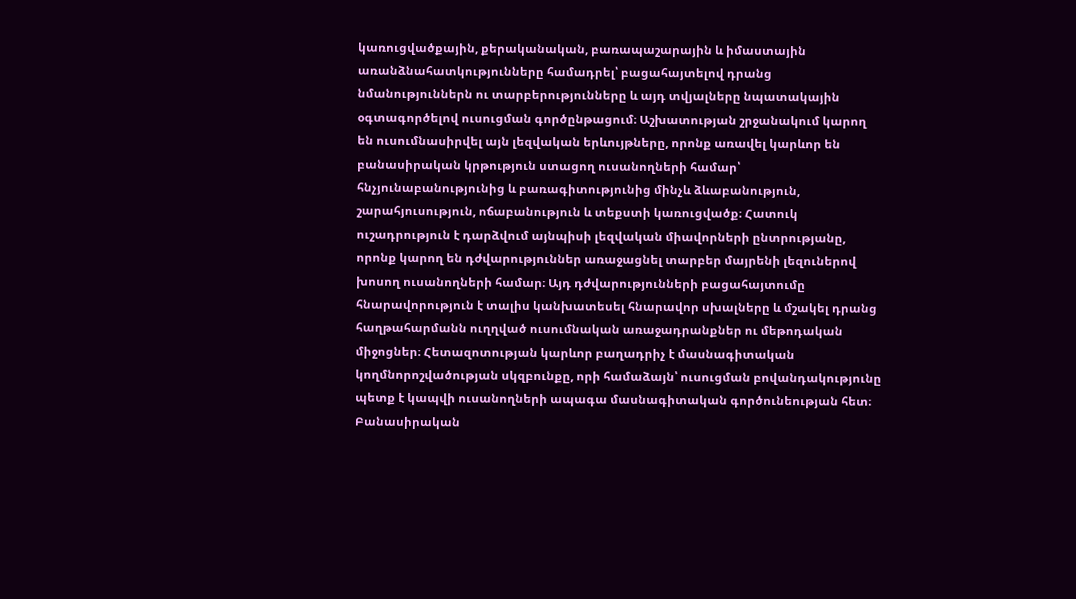կառուցվածքային, քերականական, բառապաշարային և իմաստային առանձնահատկությունները համադրել՝ բացահայտելով դրանց նմանություններն ու տարբերությունները և այդ տվյալները նպատակային օգտագործելով ուսուցման գործընթացում։ Աշխատության շրջանակում կարող են ուսումնասիրվել այն լեզվական երևույթները, որոնք առավել կարևոր են բանասիրական կրթություն ստացող ուսանողների համար՝ հնչյունաբանությունից և բառագիտությունից մինչև ձևաբանություն, շարահյուսություն, ոճաբանություն և տեքստի կառուցվածք։ Հատուկ ուշադրություն է դարձվում այնպիսի լեզվական միավորների ընտրությանը, որոնք կարող են դժվարություններ առաջացնել տարբեր մայրենի լեզուներով խոսող ուսանողների համար։ Այդ դժվարությունների բացահայտումը հնարավորություն է տալիս կանխատեսել հնարավոր սխալները և մշակել դրանց հաղթահարմանն ուղղված ուսումնական առաջադրանքներ ու մեթոդական միջոցներ։ Հետազոտության կարևոր բաղադրիչ է մասնագիտական կողմնորոշվածության սկզբունքը, որի համաձայն՝ ուսուցման բովանդակությունը պետք է կապվի ուսանողների ապագա մասնագիտական գործունեության հետ։ Բանասիրական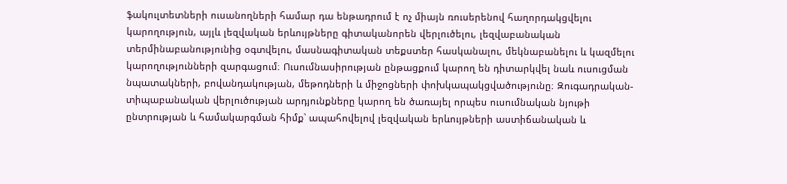ֆակուլտետների ուսանողների համար դա ենթադրում է ոչ միայն ռուսերենով հաղորդակցվելու կարողություն, այլև լեզվական երևույթները գիտականորեն վերլուծելու, լեզվաբանական տերմինաբանությունից օգտվելու, մասնագիտական տեքստեր հասկանալու, մեկնաբանելու և կազմելու կարողությունների զարգացում։ Ուսումնասիրության ընթացքում կարող են դիտարկվել նաև ուսուցման նպատակների, բովանդակության, մեթոդների և միջոցների փոխկապակցվածությունը։ Զուգադրական-տիպաբանական վերլուծության արդյունքները կարող են ծառայել որպես ուսումնական նյութի ընտրության և համակարգման հիմք՝ ապահովելով լեզվական երևույթների աստիճանական և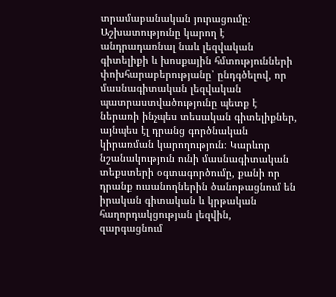տրամաբանական յուրացումը։ Աշխատությունը կարող է անդրադառնալ նաև լեզվական գիտելիքի և խոսքային հմտությունների փոխհարաբերությանը՝ ընդգծելով, որ մասնագիտական լեզվական պատրաստվածությունը պետք է ներառի ինչպես տեսական գիտելիքներ, այնպես էլ դրանց գործնական կիրառման կարողություն։ Կարևոր նշանակություն ունի մասնագիտական տեքստերի օգտագործումը, քանի որ դրանք ուսանողներին ծանոթացնում են իրական գիտական և կրթական հաղորդակցության լեզվին, զարգացնում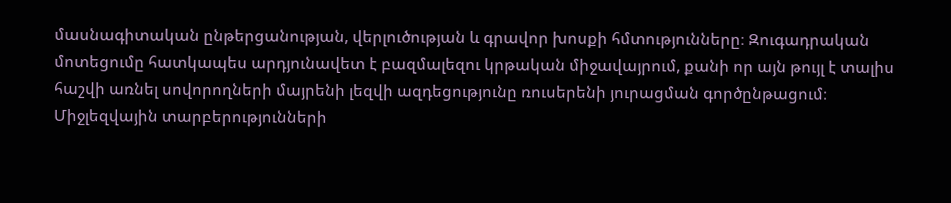մասնագիտական ընթերցանության, վերլուծության և գրավոր խոսքի հմտությունները։ Զուգադրական մոտեցումը հատկապես արդյունավետ է բազմալեզու կրթական միջավայրում, քանի որ այն թույլ է տալիս հաշվի առնել սովորողների մայրենի լեզվի ազդեցությունը ռուսերենի յուրացման գործընթացում։ Միջլեզվային տարբերությունների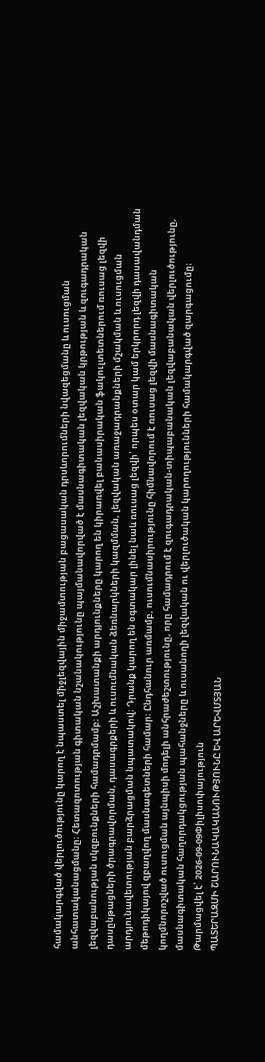համակարգված վերլուծությունը կարող է նպաստել միջլեզվային միջամտության բացասական դրսևորումների նվազեցմանը և ուսուցման անհատականացմանը։ Հետազոտության գիտական նշանակությունը պայմանավորված է մասնագիտական լեզվական կրթության և զուգադրական լեզվաբանության սկզբունքների համադրմամբ։ Աշխատանքի արդյունքները կարող են կիրառվել բանասիրական ֆակուլտետներում ռուսաց լեզվի դասընթացների ծրագրավորման, դասագրքերի և ուսումնական ձեռնարկների կազմման, լեզվական առաջադրանքների մշակման և ուսուցման արդյունավետության բարձրացման նպատակով։ Դրանք կարող են օգտակար լինել նաև ռուսաց լեզվի՝ որպես օտար կամ երկրորդ լեզվի դասավանդման մեթոդիկայով զբաղվող մասնագետների համար։ Ընդհանուր առմամբ, ուսումնասիրությունը հիմնավորում է ռուսաց լեզվի մասնագիտական կողմնորոշված ուսուցման այնպիսի մոդելի անհրաժեշտությունը, որը համադրում է զուգադրական-տիպաբանական լեզվաբանական վերլուծությունը, մասնագիտական հաղորդակցության պահանջները և ուսանողի լեզվական ու վերլուծական կարողությունների համակարգված զարգացումը։
Թարմացվել է՝ 2026-09-09Փիլիսոփայություն
ՊԱՏԵՐԱԶՄԻ ՇԱՐՈՒՆԱԿԱԿԱՆՈՒԹՅՈՒՆԸ ԵՎ ԱՐԵՎՄՏՅԱՆ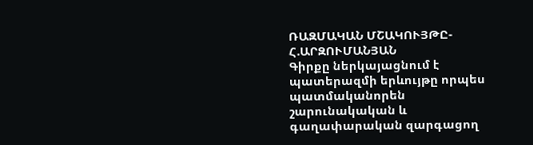ՌԱԶՄԱԿԱՆ ՄՇԱԿՈՒՅԹԸ-Հ.ԱՐԶՈՒՄԱՆՅԱՆ
Գիրքը ներկայացնում է պատերազմի երևույթը որպես պատմականորեն շարունակական և գաղափարական զարգացող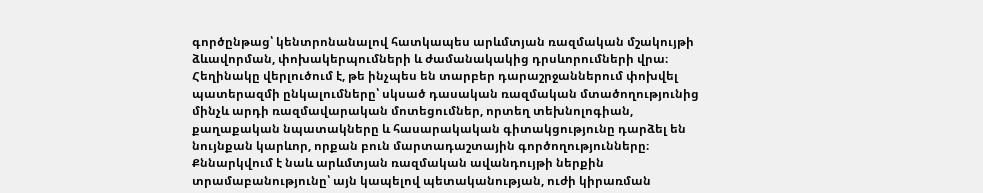գործընթաց՝ կենտրոնանալով հատկապես արևմտյան ռազմական մշակույթի ձևավորման, փոխակերպումների և ժամանակակից դրսևորումների վրա։ Հեղինակը վերլուծում է, թե ինչպես են տարբեր դարաշրջաններում փոխվել պատերազմի ընկալումները՝ սկսած դասական ռազմական մտածողությունից մինչև արդի ռազմավարական մոտեցումներ, որտեղ տեխնոլոգիան, քաղաքական նպատակները և հասարակական գիտակցությունը դարձել են նույնքան կարևոր, որքան բուն մարտադաշտային գործողությունները։ Քննարկվում է նաև արևմտյան ռազմական ավանդույթի ներքին տրամաբանությունը՝ այն կապելով պետականության, ուժի կիրառման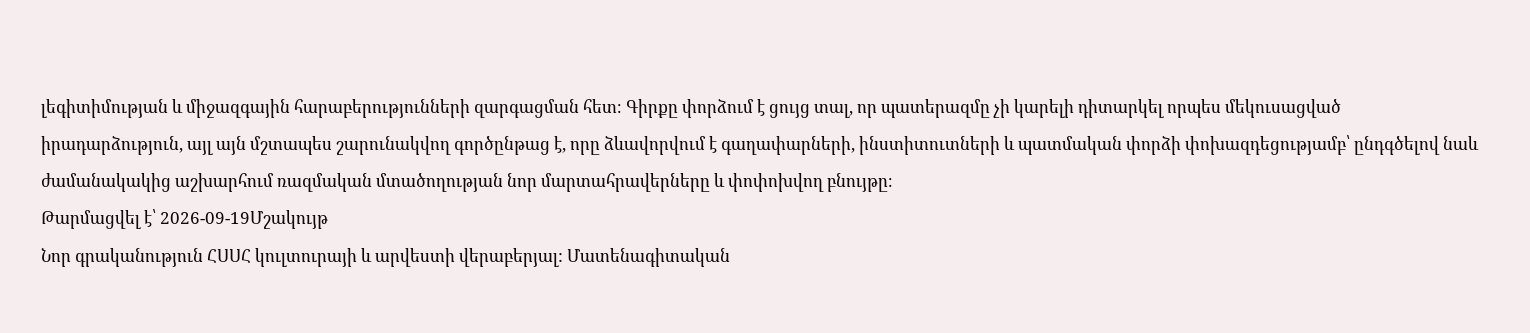լեգիտիմության և միջազգային հարաբերությունների զարգացման հետ։ Գիրքը փորձում է ցույց տալ, որ պատերազմը չի կարելի դիտարկել որպես մեկուսացված իրադարձություն, այլ այն մշտապես շարունակվող գործընթաց է, որը ձևավորվում է գաղափարների, ինստիտուտների և պատմական փորձի փոխազդեցությամբ՝ ընդգծելով նաև ժամանակակից աշխարհում ռազմական մտածողության նոր մարտահրավերները և փոփոխվող բնույթը։
Թարմացվել է՝ 2026-09-19Մշակույթ
Նոր գրականություն ՀՍՍՀ կուլտուրայի և արվեստի վերաբերյալ: Մատենագիտական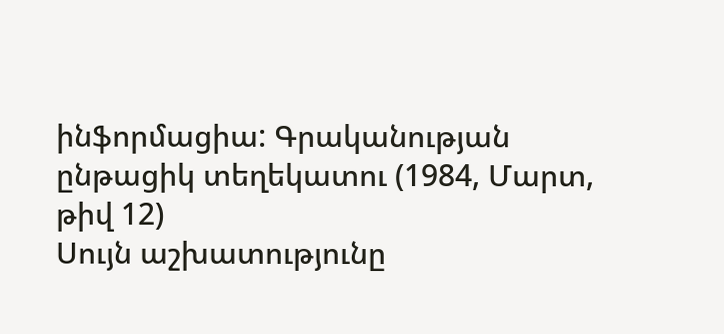ինֆորմացիա: Գրականության ընթացիկ տեղեկատու (1984, Մարտ, թիվ 12)
Սույն աշխատությունը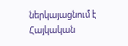ներկայացնում է Հայկական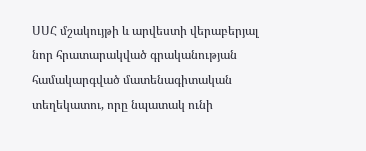ՍՍՀ մշակույթի և արվեստի վերաբերյալ նոր հրատարակված գրականության համակարգված մատենագիտական տեղեկատու, որը նպատակ ունի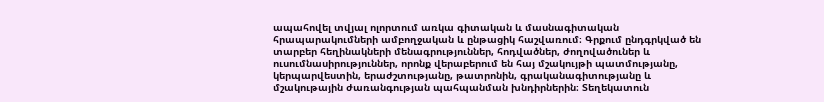ապահովել տվյալ ոլորտում առկա գիտական և մասնագիտական հրապարակումների ամբողջական և ընթացիկ հաշվառում։ Գրքում ընդգրկված են տարբեր հեղինակների մենագրություններ, հոդվածներ, ժողովածուներ և ուսումնասիրություններ, որոնք վերաբերում են հայ մշակույթի պատմությանը, կերպարվեստին, երաժշտությանը, թատրոնին, գրականագիտությանը և մշակութային ժառանգության պահպանման խնդիրներին։ Տեղեկատուն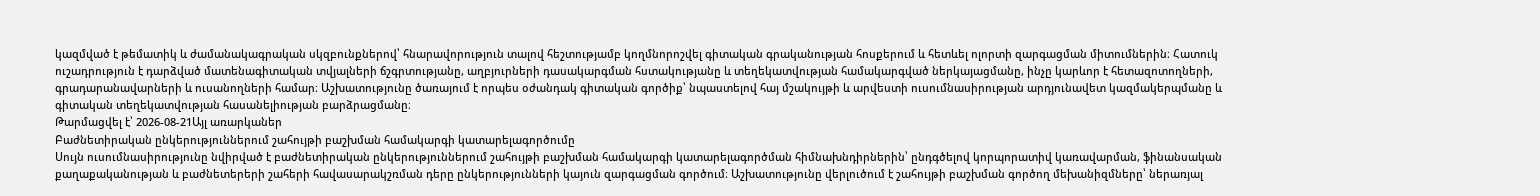կազմված է թեմատիկ և ժամանակագրական սկզբունքներով՝ հնարավորություն տալով հեշտությամբ կողմնորոշվել գիտական գրականության հոսքերում և հետևել ոլորտի զարգացման միտումներին։ Հատուկ ուշադրություն է դարձված մատենագիտական տվյալների ճշգրտությանը, աղբյուրների դասակարգման հստակությանը և տեղեկատվության համակարգված ներկայացմանը, ինչը կարևոր է հետազոտողների, գրադարանավարների և ուսանողների համար։ Աշխատությունը ծառայում է որպես օժանդակ գիտական գործիք՝ նպաստելով հայ մշակույթի և արվեստի ուսումնասիրության արդյունավետ կազմակերպմանը և գիտական տեղեկատվության հասանելիության բարձրացմանը։
Թարմացվել է՝ 2026-08-21Այլ առարկաներ
Բաժնետիրական ընկերություններում շահույթի բաշխման համակարգի կատարելագործումը
Սույն ուսումնասիրությունը նվիրված է բաժնետիրական ընկերություններում շահույթի բաշխման համակարգի կատարելագործման հիմնախնդիրներին՝ ընդգծելով կորպորատիվ կառավարման, ֆինանսական քաղաքականության և բաժնետերերի շահերի հավասարակշռման դերը ընկերությունների կայուն զարգացման գործում։ Աշխատությունը վերլուծում է շահույթի բաշխման գործող մեխանիզմները՝ ներառյալ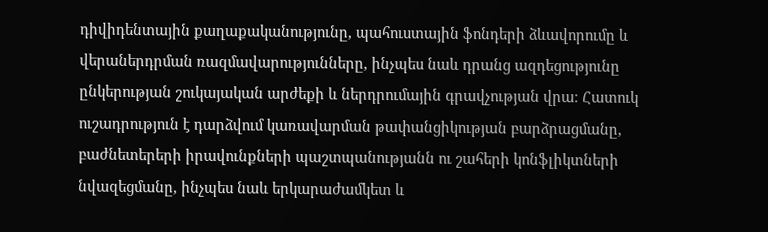դիվիդենտային քաղաքականությունը, պահուստային ֆոնդերի ձևավորումը և վերաներդրման ռազմավարությունները, ինչպես նաև դրանց ազդեցությունը ընկերության շուկայական արժեքի և ներդրումային գրավչության վրա։ Հատուկ ուշադրություն է դարձվում կառավարման թափանցիկության բարձրացմանը, բաժնետերերի իրավունքների պաշտպանությանն ու շահերի կոնֆլիկտների նվազեցմանը, ինչպես նաև երկարաժամկետ և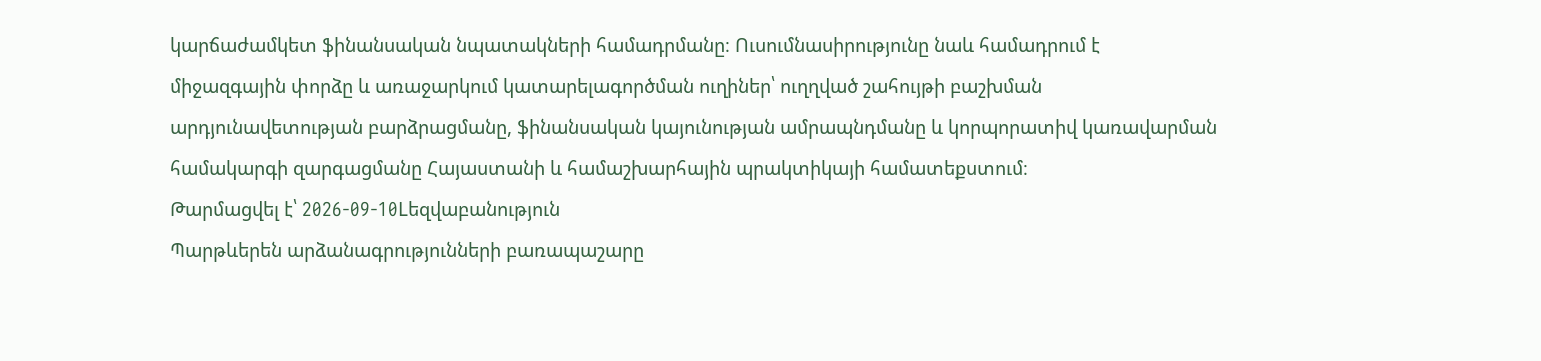կարճաժամկետ ֆինանսական նպատակների համադրմանը։ Ուսումնասիրությունը նաև համադրում է միջազգային փորձը և առաջարկում կատարելագործման ուղիներ՝ ուղղված շահույթի բաշխման արդյունավետության բարձրացմանը, ֆինանսական կայունության ամրապնդմանը և կորպորատիվ կառավարման համակարգի զարգացմանը Հայաստանի և համաշխարհային պրակտիկայի համատեքստում։
Թարմացվել է՝ 2026-09-10Lեզվաբանություն
Պարթևերեն արձանագրությունների բառապաշարը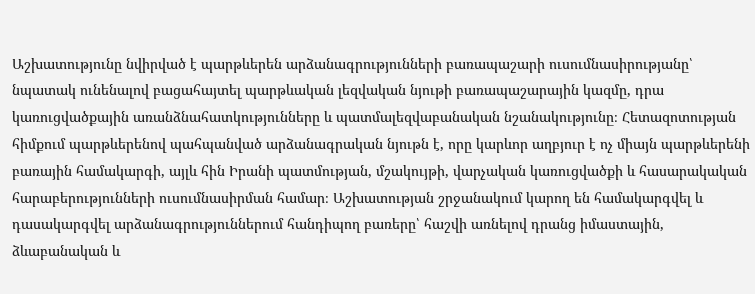Աշխատությունը նվիրված է պարթևերեն արձանագրությունների բառապաշարի ուսումնասիրությանը՝ նպատակ ունենալով բացահայտել պարթևական լեզվական նյութի բառապաշարային կազմը, դրա կառուցվածքային առանձնահատկությունները և պատմալեզվաբանական նշանակությունը։ Հետազոտության հիմքում պարթևերենով պահպանված արձանագրական նյութն է, որը կարևոր աղբյուր է ոչ միայն պարթևերենի բառային համակարգի, այլև հին Իրանի պատմության, մշակույթի, վարչական կառուցվածքի և հասարակական հարաբերությունների ուսումնասիրման համար։ Աշխատության շրջանակում կարող են համակարգվել և դասակարգվել արձանագրություններում հանդիպող բառերը՝ հաշվի առնելով դրանց իմաստային, ձևաբանական և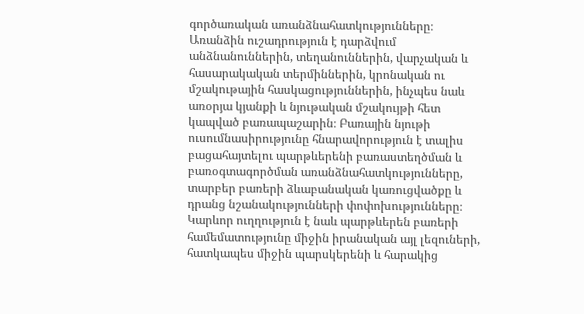գործառական առանձնահատկությունները։ Առանձին ուշադրություն է դարձվում անձնանուններին, տեղանուններին, վարչական և հասարակական տերմիններին, կրոնական ու մշակութային հասկացություններին, ինչպես նաև առօրյա կյանքի և նյութական մշակույթի հետ կապված բառապաշարին։ Բառային նյութի ուսումնասիրությունը հնարավորություն է տալիս բացահայտելու պարթևերենի բառաստեղծման և բառօգտագործման առանձնահատկությունները, տարբեր բառերի ձևաբանական կառուցվածքը և դրանց նշանակությունների փոփոխությունները։ Կարևոր ուղղություն է նաև պարթևերեն բառերի համեմատությունը միջին իրանական այլ լեզուների, հատկապես միջին պարսկերենի և հարակից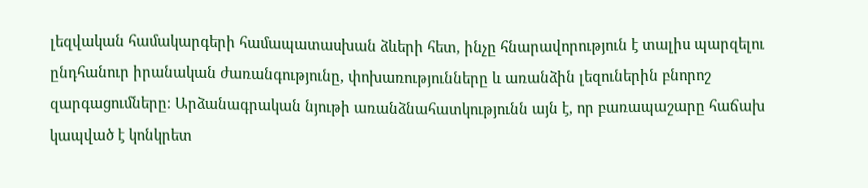լեզվական համակարգերի համապատասխան ձևերի հետ, ինչը հնարավորություն է տալիս պարզելու ընդհանուր իրանական ժառանգությունը, փոխառությունները և առանձին լեզուներին բնորոշ զարգացումները։ Արձանագրական նյութի առանձնահատկությունն այն է, որ բառապաշարը հաճախ կապված է կոնկրետ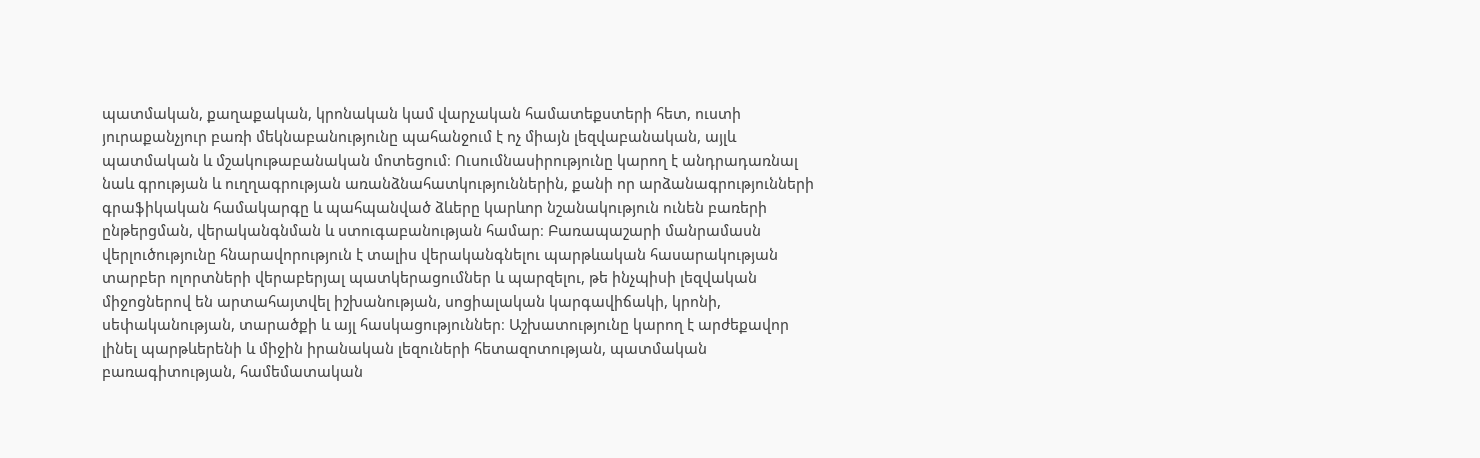պատմական, քաղաքական, կրոնական կամ վարչական համատեքստերի հետ, ուստի յուրաքանչյուր բառի մեկնաբանությունը պահանջում է ոչ միայն լեզվաբանական, այլև պատմական և մշակութաբանական մոտեցում։ Ուսումնասիրությունը կարող է անդրադառնալ նաև գրության և ուղղագրության առանձնահատկություններին, քանի որ արձանագրությունների գրաֆիկական համակարգը և պահպանված ձևերը կարևոր նշանակություն ունեն բառերի ընթերցման, վերականգնման և ստուգաբանության համար։ Բառապաշարի մանրամասն վերլուծությունը հնարավորություն է տալիս վերականգնելու պարթևական հասարակության տարբեր ոլորտների վերաբերյալ պատկերացումներ և պարզելու, թե ինչպիսի լեզվական միջոցներով են արտահայտվել իշխանության, սոցիալական կարգավիճակի, կրոնի, սեփականության, տարածքի և այլ հասկացություններ։ Աշխատությունը կարող է արժեքավոր լինել պարթևերենի և միջին իրանական լեզուների հետազոտության, պատմական բառագիտության, համեմատական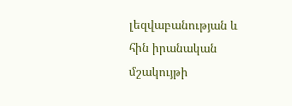լեզվաբանության և հին իրանական մշակույթի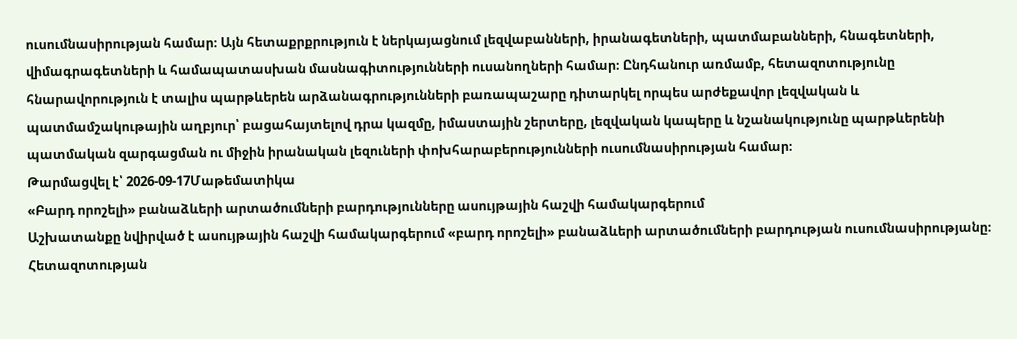ուսումնասիրության համար։ Այն հետաքրքրություն է ներկայացնում լեզվաբանների, իրանագետների, պատմաբանների, հնագետների, վիմագրագետների և համապատասխան մասնագիտությունների ուսանողների համար։ Ընդհանուր առմամբ, հետազոտությունը հնարավորություն է տալիս պարթևերեն արձանագրությունների բառապաշարը դիտարկել որպես արժեքավոր լեզվական և պատմամշակութային աղբյուր՝ բացահայտելով դրա կազմը, իմաստային շերտերը, լեզվական կապերը և նշանակությունը պարթևերենի պատմական զարգացման ու միջին իրանական լեզուների փոխհարաբերությունների ուսումնասիրության համար։
Թարմացվել է՝ 2026-09-17Մաթեմատիկա
«Բարդ որոշելի» բանաձևերի արտածումների բարդությունները ասույթային հաշվի համակարգերում
Աշխատանքը նվիրված է ասույթային հաշվի համակարգերում «բարդ որոշելի» բանաձևերի արտածումների բարդության ուսումնասիրությանը։ Հետազոտության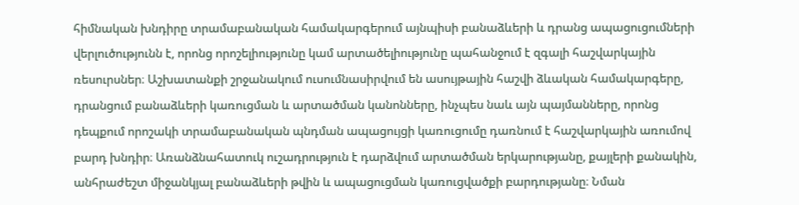հիմնական խնդիրը տրամաբանական համակարգերում այնպիսի բանաձևերի և դրանց ապացուցումների վերլուծությունն է, որոնց որոշելիությունը կամ արտածելիությունը պահանջում է զգալի հաշվարկային ռեսուրսներ։ Աշխատանքի շրջանակում ուսումնասիրվում են ասույթային հաշվի ձևական համակարգերը, դրանցում բանաձևերի կառուցման և արտածման կանոնները, ինչպես նաև այն պայմանները, որոնց դեպքում որոշակի տրամաբանական պնդման ապացույցի կառուցումը դառնում է հաշվարկային առումով բարդ խնդիր։ Առանձնահատուկ ուշադրություն է դարձվում արտածման երկարությանը, քայլերի քանակին, անհրաժեշտ միջանկյալ բանաձևերի թվին և ապացուցման կառուցվածքի բարդությանը։ Նման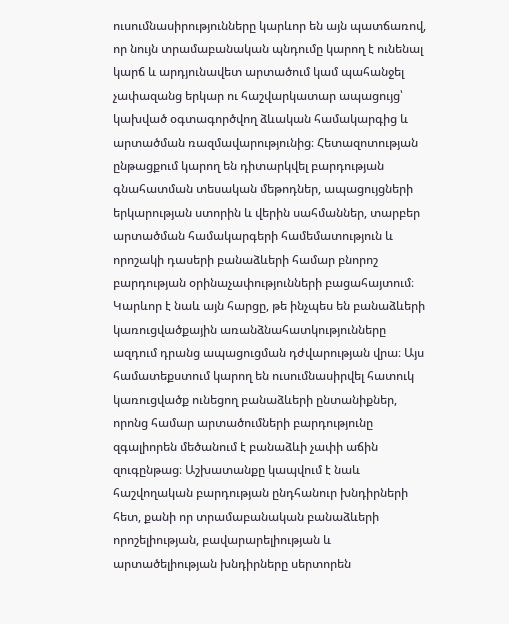ուսումնասիրությունները կարևոր են այն պատճառով, որ նույն տրամաբանական պնդումը կարող է ունենալ կարճ և արդյունավետ արտածում կամ պահանջել չափազանց երկար ու հաշվարկատար ապացույց՝ կախված օգտագործվող ձևական համակարգից և արտածման ռազմավարությունից։ Հետազոտության ընթացքում կարող են դիտարկվել բարդության գնահատման տեսական մեթոդներ, ապացույցների երկարության ստորին և վերին սահմաններ, տարբեր արտածման համակարգերի համեմատություն և որոշակի դասերի բանաձևերի համար բնորոշ բարդության օրինաչափությունների բացահայտում։ Կարևոր է նաև այն հարցը, թե ինչպես են բանաձևերի կառուցվածքային առանձնահատկությունները ազդում դրանց ապացուցման դժվարության վրա։ Այս համատեքստում կարող են ուսումնասիրվել հատուկ կառուցվածք ունեցող բանաձևերի ընտանիքներ, որոնց համար արտածումների բարդությունը զգալիորեն մեծանում է բանաձևի չափի աճին զուգընթաց։ Աշխատանքը կապվում է նաև հաշվողական բարդության ընդհանուր խնդիրների հետ, քանի որ տրամաբանական բանաձևերի որոշելիության, բավարարելիության և արտածելիության խնդիրները սերտորեն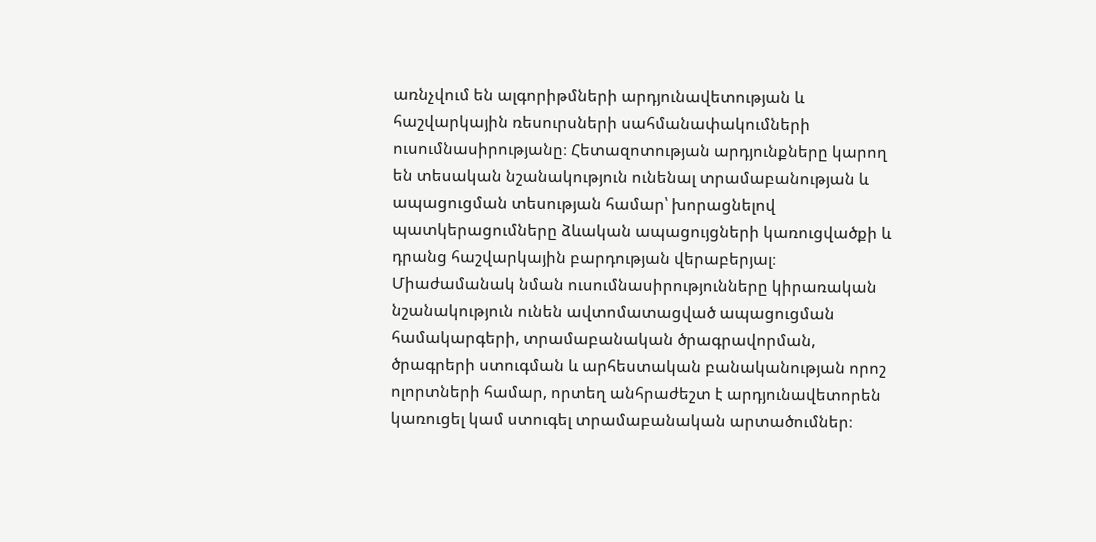առնչվում են ալգորիթմների արդյունավետության և հաշվարկային ռեսուրսների սահմանափակումների ուսումնասիրությանը։ Հետազոտության արդյունքները կարող են տեսական նշանակություն ունենալ տրամաբանության և ապացուցման տեսության համար՝ խորացնելով պատկերացումները ձևական ապացույցների կառուցվածքի և դրանց հաշվարկային բարդության վերաբերյալ։ Միաժամանակ նման ուսումնասիրությունները կիրառական նշանակություն ունեն ավտոմատացված ապացուցման համակարգերի, տրամաբանական ծրագրավորման, ծրագրերի ստուգման և արհեստական բանականության որոշ ոլորտների համար, որտեղ անհրաժեշտ է արդյունավետորեն կառուցել կամ ստուգել տրամաբանական արտածումներ։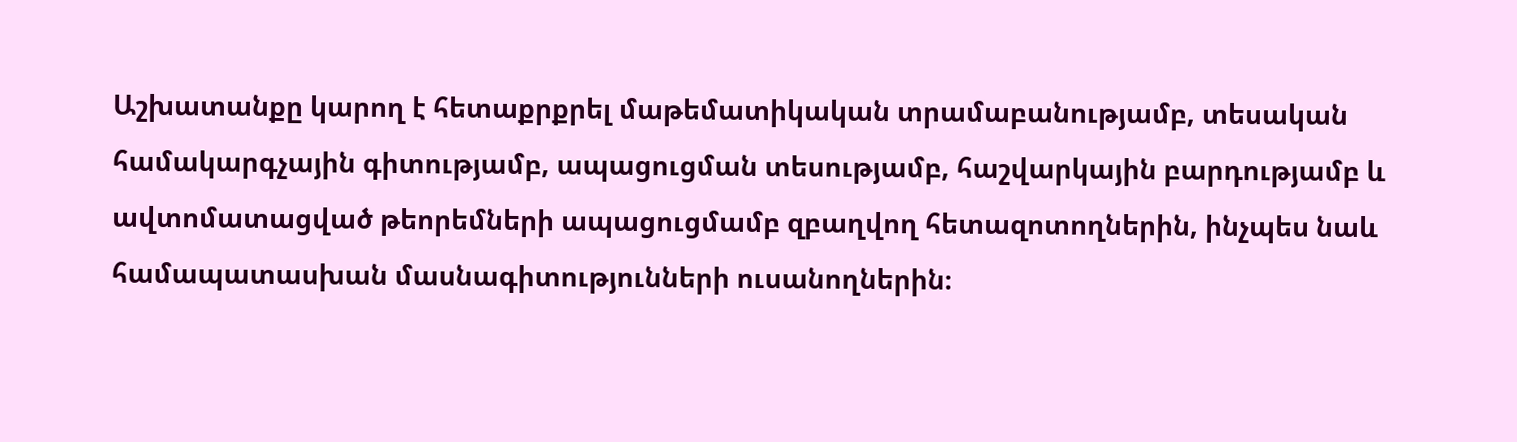Աշխատանքը կարող է հետաքրքրել մաթեմատիկական տրամաբանությամբ, տեսական համակարգչային գիտությամբ, ապացուցման տեսությամբ, հաշվարկային բարդությամբ և ավտոմատացված թեորեմների ապացուցմամբ զբաղվող հետազոտողներին, ինչպես նաև համապատասխան մասնագիտությունների ուսանողներին։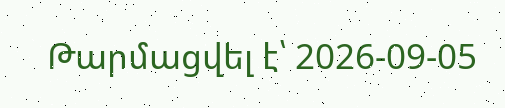Թարմացվել է՝ 2026-09-05